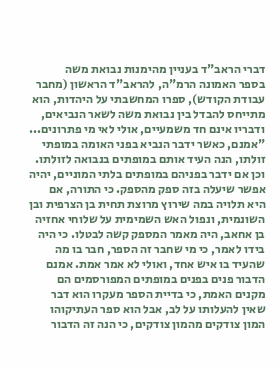דברי הראב"ד בעניין מהימנות נבואת משה
בספר האמונה הרמ"ה, להראב"ד הראשון (מחבר עבודת הקודש), ספרו המחשבתי על היהדות, הוא מתייחס להבדל בין נבואת משה לשאר הנביאים, ודבריו אינם חד משמעיים, אולי לאי מי פתרונים... "אמנם, כאשר ידבר הנביא בפני האומה במופתי זולתו, הנה העיד אותם במופתים בנבואה לזולתו. וכן אם ידבר בפניהם במופתים בלתי המוניים, יהיה אפשר שיעלה בזה ספק מהספק. כי התורה, אם היא תלויה במה שירוץ מרוצת תחית בן הצרפית ובן השונמית, ונפול האש השמימית על שלוחי אחזיה בן אחאב, היה מאמר המספק קשה לבטלו. כי היה בידו לאמר, כי מי שחבר זה הספר, חבר בו מה שהעיד בו איש אחד, ואולי לא אמר אמת. אמנם הדבור פנים בפנים במופתים המפורסמים הם מקנים האמת, כי בדיית הספר מעקרו הוא דבר שאין להעלותו על לב, אבל הוא ספר העתיקוהו המון צודקים מהמון צודקים, כי הנה זה הדבור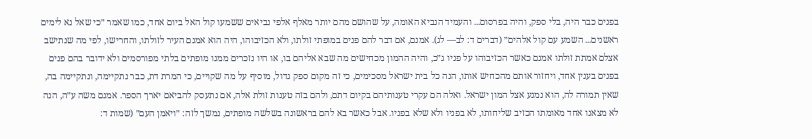בפנים כבר היה, בלי ספק, והיה בפרסום... והעמיד הנביא האומה, על שהושם מהם יותר מאלף אלפי נביאים ששמעו קול האל ביום אחד, כמו שאמר ״כי שאל נא לימים ראשנים... השמע עם קול אלהים״ (דברים ד: לב— לג). אמנם, אם דבר להם פנים במופתי זולתו, ולא הכזיבוהו, היה הוא אמנם העיר לזולתו, והחרישו, לפי מה שנתישב אצלם אמתת זולתו אמנם כאשר הכזיבוהו על פניו ג״כ, והיה ההמון מכחישים מה שבא אליהם בו, או היו נזכרים ממנו מופתים בלתי מפורסמים ולא ידובר בהם פנים בפנים בענין אחד, ויחזור אותם מהכחיש אותו, הנה כל בית ישראל מסכימים, כי זה מקום ספק גדול, מוסיף על מה שקויים, כי המרת דת, כבר נתקיימה, ונתקיימה בה, שאין תמורה לה, הוא נמנע אצל המון ישראל. ואלה הם עקרי טענותיהם בקיום דתם, ולהם בזה טענות זולת אלה, אם נתעסק להביאם יארך הספר. אמנם משה ע״ה, הנה לא מצאנו אחד מאומתו הכזיב שליחותו, לא בפניו ולא שלא בפניו. אבל כאשר בא להם בראשונה בשלשה מופתים, נמשך לזה: ״ויאמן העם״ (שמות ד: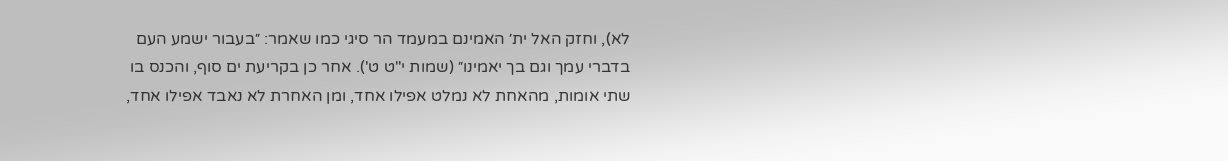לא), וחזק האל ית׳ האמינם במעמד הר סיגי כמו שאמר: ״בעבור ישמע העם בדברי עמך וגם בך יאמינו״ (שמות י"ט ט'). אחר כן בקריעת ים סוף, והכנס בו שתי אומות, מהאחת לא נמלט אפילו אחד, ומן האחרת לא נאבד אפילו אחד,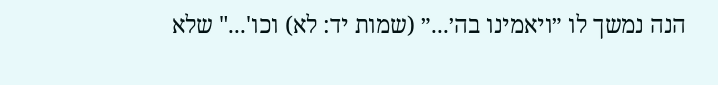הנה נמשך לו ״ויאמינו בה׳...״ (שמות יד: לא) וכו'..." שלא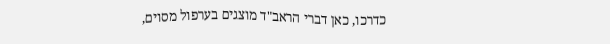כדרכו, כאן דברי הראב"ד מוצגים בערפול מסוים,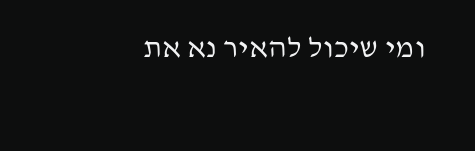ומי שיכול להאיר נא את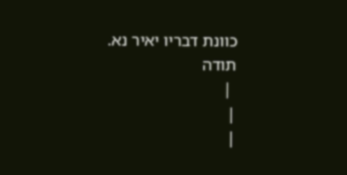כוונת דבריו יאיר נא.
תודה
 |
|
|